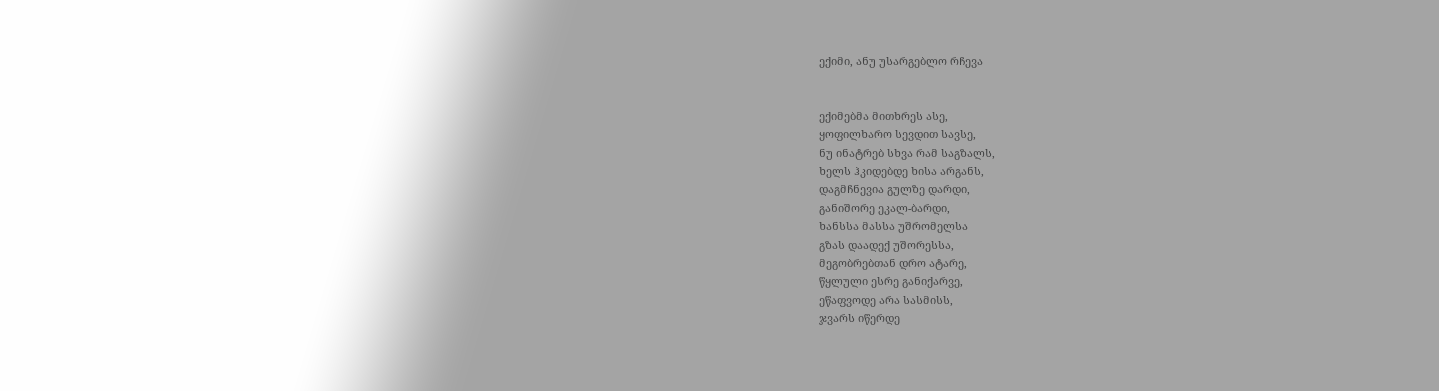ექიმი, ანუ უსარგებლო რჩევა


ექიმებმა მითხრეს ასე,
ყოფილხარო სევდით სავსე,
ნუ ინატრებ სხვა რამ საგზალს,
ხელს ჰკიდებდე ხისა არგანს,
დაგმჩნევია გულზე დარდი,
განიშორე ეკალ-ბარდი,
ხანსსა მასსა უშრომელსა
გზას დაადექ უშორესსა,
მეგობრებთან დრო ატარე,
წყლული ესრე განიქარვე,
ეწაფვოდე არა სასმისს,
ჯვარს იწერდე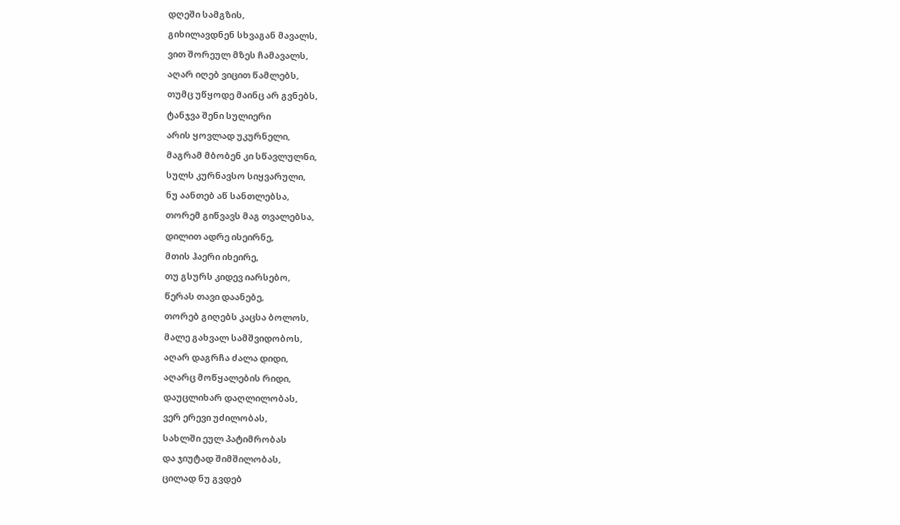დღეში სამგზის,
გიხილავდნენ სხვაგან მავალს,
ვით შორეულ მზეს ჩამავალს,
აღარ იღებ ვიცით წამლებს,
თუმც უწყოდე მაინც არ გვნებს,
ტანჯვა შენი სულიერი
არის ყოვლად უკურნელი,
მაგრამ მბობენ კი სწავლულნი,
სულს კურნავსო სიყვარული,
ნუ აანთებ აწ სანთლებსა,
თორემ გიწვავს მაგ თვალებსა,
დილით ადრე ისეირნე,
მთის ჰაერი იხეირე,
თუ გსურს კიდევ იარსებო,
წერას თავი დაანებე,
თორებ გიღებს კაცსა ბოლოს,
მალე გახვალ სამშვიდობოს,
აღარ დაგრჩა ძალა დიდი,
აღარც მოწყალების რიდი,
დაუცლიხარ დაღლილობას,
ვერ ერევი უძილობას,
სახლში ეულ პატიმრობას
და ჯიუტად შიმშილობას,
ცილად ნუ გვდებ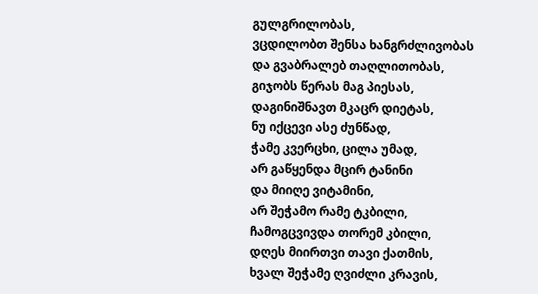გულგრილობას,
ვცდილობთ შენსა ხანგრძლივობას
და გვაბრალებ თაღლითობას,
გიჯობს წერას მაგ პიესას,
დაგინიშნავთ მკაცრ დიეტას,
ნუ იქცევი ასე ძუნწად,
ჭამე კვერცხი, ცილა უმად,
არ გაწყენდა მცირ ტანინი
და მიიღე ვიტამინი,
არ შეჭამო რამე ტკბილი,
ჩამოგცვივდა თორემ კბილი,
დღეს მიირთვი თავი ქათმის,
ხვალ შეჭამე ღვიძლი კრავის,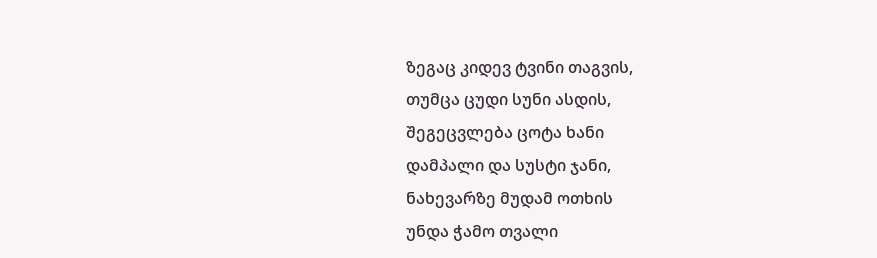ზეგაც კიდევ ტვინი თაგვის,
თუმცა ცუდი სუნი ასდის,
შეგეცვლება ცოტა ხანი
დამპალი და სუსტი ჯანი,
ნახევარზე მუდამ ოთხის
უნდა ჭამო თვალი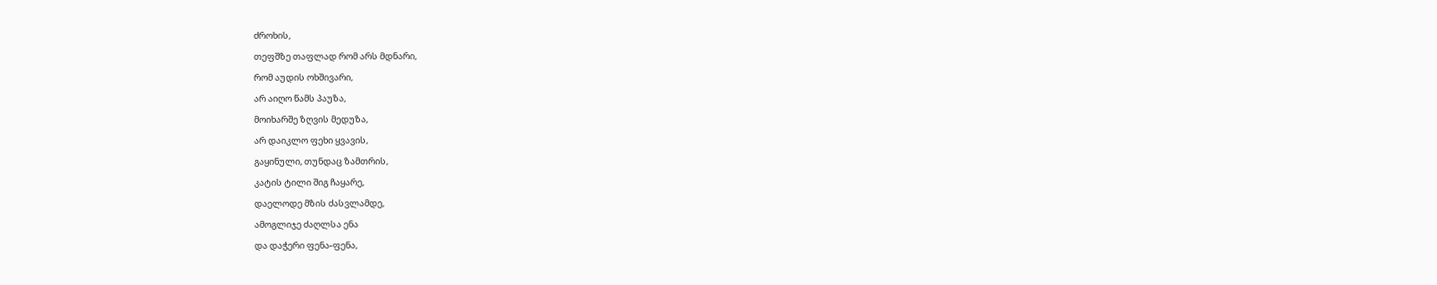ძროხის,
თეფშზე თაფლად რომ არს მდნარი,
რომ აუდის ოხშივარი,
არ აიღო წამს პაუზა,
მოიხარშე ზღვის მედუზა,
არ დაიკლო ფეხი ყვავის,
გაყინული, თუნდაც ზამთრის,
კატის ტილი შიგ ჩაყარე,
დაელოდე მზის ძასვლამდე,
ამოგლიჯე ძაღლსა ენა
და დაჭერი ფენა-ფენა,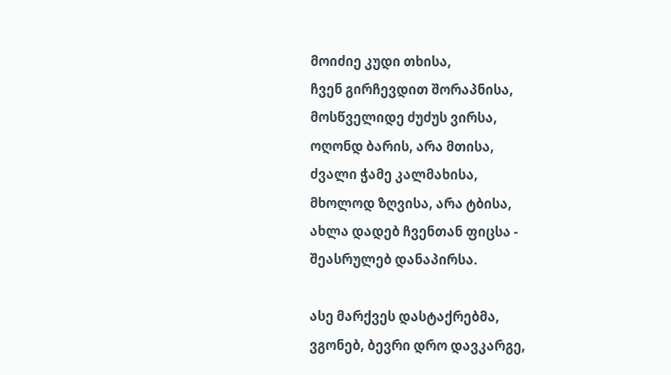მოიძიე კუდი თხისა,
ჩვენ გირჩევდით შორაპნისა,
მოსწველიდე ძუძუს ვირსა,
ოღონდ ბარის, არა მთისა,
ძვალი ჭამე კალმახისა,
მხოლოდ ზღვისა, არა ტბისა,
ახლა დადებ ჩვენთან ფიცსა -
შეასრულებ დანაპირსა.

ასე მარქვეს დასტაქრებმა,
ვგონებ, ბევრი დრო დავკარგე,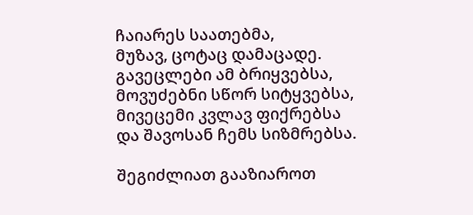ჩაიარეს საათებმა,
მუზავ, ცოტაც დამაცადე.
გავეცლები ამ ბრიყვებსა,
მოვუძებნი სწორ სიტყვებსა,
მივეცემი კვლავ ფიქრებსა
და შავოსან ჩემს სიზმრებსა.

შეგიძლიათ გააზიაროთ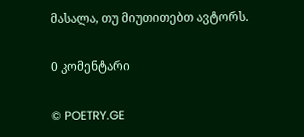მასალა, თუ მიუთითებთ ავტორს.

0 კომენტარი

© POETRY.GE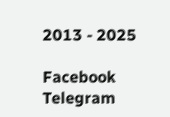2013 - 2025

Facebook Telegram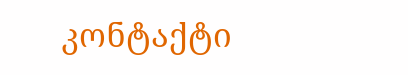კონტაქტი